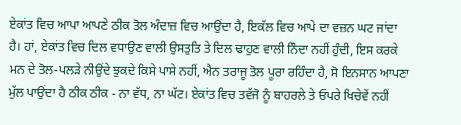ਏਕਾਂਤ ਵਿਚ ਆਪਾ ਆਪਣੇ ਠੀਕ ਤੋਲ ਅੰਦਾਜ਼ ਵਿਚ ਆਉਂਦਾ ਹੈ, ਇਕੱਲ ਵਿਚ ਆਪੇ ਦਾ ਵਜ਼ਨ ਘਟ ਜਾਂਦਾ ਹੈ। ਹਾਂ, ਏਕਾਂਤ ਵਿਚ ਦਿਲ ਵਧਾਉਣ ਵਾਲੀ ਉਸਤੁਤਿ ਤੇ ਦਿਲ ਢਾਹੁਣ ਵਾਲੀ ਨਿੰਦਾ ਨਹੀਂ ਹੁੰਦੀ, ਇਸ ਕਰਕੇ ਮਨ ਦੇ ਤੋਲ-ਪਲੜੇ ਨੀਉਂਦੇ ਝੁਕਦੇ ਕਿਸੇ ਪਾਸੇ ਨਹੀਂ, ਐਨ ਤਰਾਜੂ ਤੋਲ ਪੂਰਾ ਰਹਿੰਦਾ ਹੈ, ਸੋ ਇਨਸਾਨ ਆਪਣਾ ਮੁੱਲ ਪਾਉਂਦਾ ਹੈ ਠੀਕ ਠੀਕ - ਨਾ ਵੱਧ, ਨਾ ਘੱਟ। ਏਕਾਂਤ ਵਿਚ ਤਵੱਜੋ ਨੂੰ ਬਾਹਰਲੇ ਤੇ ਓਪਰੇ ਖਿਚੇਵੇਂ ਨਹੀਂ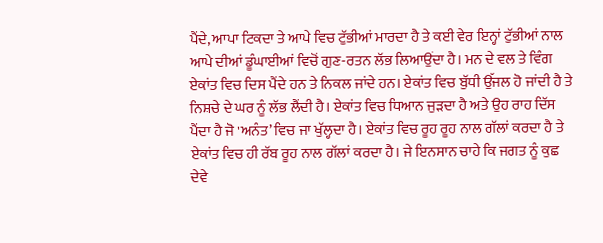ਪੈਂਦੇ, ਆਪਾ ਟਿਕਦਾ ਤੇ ਆਪੇ ਵਿਚ ਟੁੱਭੀਆਂ ਮਾਰਦਾ ਹੈ ਤੇ ਕਈ ਵੇਰ ਇਨ੍ਹਾਂ ਟੁੱਭੀਆਂ ਨਾਲ ਆਪੇ ਦੀਆਂ ਡੂੰਘਾਈਆਂ ਵਿਚੋਂ ਗੁਣ-ਰਤਨ ਲੱਭ ਲਿਆਉਂਦਾ ਹੈ। ਮਨ ਦੇ ਵਲ ਤੇ ਵਿੰਗ ਏਕਾਂਤ ਵਿਚ ਦਿਸ ਪੈਂਦੇ ਹਨ ਤੇ ਨਿਕਲ ਜਾਂਦੇ ਹਨ। ਏਕਾਂਤ ਵਿਚ ਬੁੱਧੀ ਉੱਜਲ ਹੋ ਜਾਂਦੀ ਹੈ ਤੇ ਨਿਸ਼ਚੇ ਦੇ ਘਰ ਨੂੰ ਲੱਭ ਲੈਂਦੀ ਹੈ। ਏਕਾਂਤ ਵਿਚ ਧਿਆਨ ਜੁੜਦਾ ਹੈ ਅਤੇ ਉਹ ਰਾਹ ਦਿੱਸ ਪੈਂਦਾ ਹੈ ਜੋ 'ਅਨੰਤ’ ਵਿਚ ਜਾ ਖੁੱਲ੍ਹਦਾ ਹੈ। ਏਕਾਂਤ ਵਿਚ ਰੂਹ ਰੂਹ ਨਾਲ ਗੱਲਾਂ ਕਰਦਾ ਹੈ ਤੇ ਏਕਾਂਤ ਵਿਚ ਹੀ ਰੱਬ ਰੂਹ ਨਾਲ ਗੱਲਾਂ ਕਰਦਾ ਹੈ। ਜੇ ਇਨਸਾਨ ਚਾਹੇ ਕਿ ਜਗਤ ਨੂੰ ਕੁਛ ਦੇਵੇ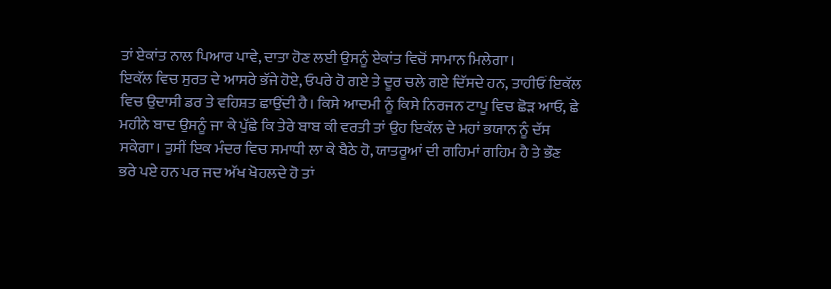ਤਾਂ ਏਕਾਂਤ ਨਾਲ ਪਿਆਰ ਪਾਵੇ, ਦਾਤਾ ਹੋਣ ਲਈ ਉਸਨੂੰ ਏਕਾਂਤ ਵਿਚੋਂ ਸਾਮਾਨ ਮਿਲੇਗਾ।
ਇਕੱਲ ਵਿਚ ਸੁਰਤ ਦੇ ਆਸਰੇ ਭੱਜੇ ਹੋਏ, ਓਪਰੇ ਹੋ ਗਏ ਤੇ ਦੂਰ ਚਲੇ ਗਏ ਦਿੱਸਦੇ ਹਨ, ਤਾਹੀਓਂ ਇਕੱਲ ਵਿਚ ਉਦਾਸੀ ਡਰ ਤੇ ਵਹਿਸ਼ਤ ਛਾਉਂਦੀ ਹੈ। ਕਿਸੇ ਆਦਮੀ ਨੂੰ ਕਿਸੇ ਨਿਰਜਨ ਟਾਪੂ ਵਿਚ ਛੋੜ ਆਓ, ਛੇ ਮਹੀਨੇ ਬਾਦ ਉਸਨੂੰ ਜਾ ਕੇ ਪੁੱਛੇ ਕਿ ਤੇਰੇ ਬਾਬ ਕੀ ਵਰਤੀ ਤਾਂ ਉਹ ਇਕੱਲ ਦੇ ਮਹਾਂ ਭਯਾਨ ਨੂੰ ਦੱਸ ਸਕੇਗਾ। ਤੁਸੀਂ ਇਕ ਮੰਦਰ ਵਿਚ ਸਮਾਧੀ ਲਾ ਕੇ ਬੈਠੇ ਹੋ, ਯਾਤਰੂਆਂ ਦੀ ਗਹਿਮਾਂ ਗਹਿਮ ਹੈ ਤੇ ਭੌਣ ਭਰੇ ਪਏ ਹਨ ਪਰ ਜਦ ਅੱਖ ਖੋਹਲਦੇ ਹੋ ਤਾਂ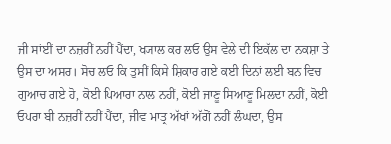ਜੀ ਸਾਂਈਂ ਦਾ ਨਜ਼ਰੀਂ ਨਹੀਂ ਪੈਂਦਾ, ਖ੍ਯਾਲ ਕਰ ਲਓ ਉਸ ਵੇਲੇ ਦੀ ਇਕੱਲ ਦਾ ਨਕਸ਼ਾ ਤੇ ਉਸ ਦਾ ਅਸਰ। ਸੋਚ ਲਓ ਕਿ ਤੁਸੀਂ ਕਿਸੇ ਸ਼ਿਕਾਰ ਗਏ ਕਈ ਦਿਨਾਂ ਲਈ ਬਨ ਵਿਚ ਗੁਆਚ ਗਏ ਹੋ, ਕੋਈ ਪਿਆਰਾ ਨਾਲ ਨਹੀਂ, ਕੋਈ ਜਾਣੂ ਸਿਆਣੂ ਮਿਲਦਾ ਨਹੀਂ, ਕੋਈ ਓਪਰਾ ਬੀ ਨਜ਼ਰੀਂ ਨਹੀਂ ਪੈਂਦਾ, ਜੀਵ ਮਾਤ੍ਰ ਅੱਖਾਂ ਅੱਗੋਂ ਨਹੀਂ ਲੰਘਦਾ, ਉਸ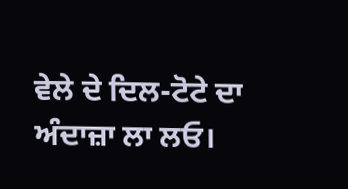ਵੇਲੇ ਦੇ ਦਿਲ-ਟੋਟੇ ਦਾ ਅੰਦਾਜ਼ਾ ਲਾ ਲਓ।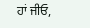ਹਾਂ ਜੀਓ,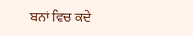ਬਨਾਂ ਵਿਚ ਕਦੇ